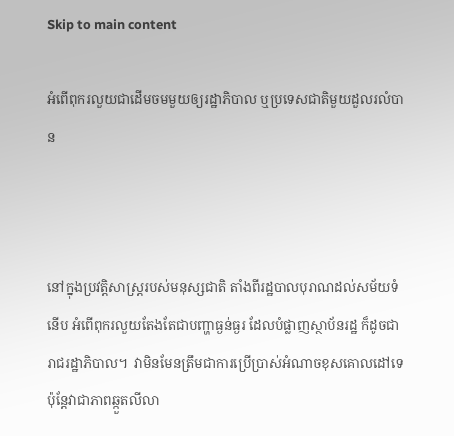Skip to main content

អំពើពុករលួយជាដើមចមមួយឲ្យរដ្ឋាភិបាល ឬប្រទេសជាតិមួយដួលរលំបាន



នៅក្នុងប្រវត្តិសាស្ត្ររបស់មនុស្សជាតិ តាំងពីរដ្ឋបាលបុរាណដល់សម័យទំនើប អំពើពុករលួយតែងតែជាបញ្ហាធ្ងន់ធ្ងរ ដែលបំផ្លាញស្ថាប័នរដ្ឋ ក៏ដូចជារាជរដ្ឋាភិបាល។  វាមិនមែនត្រឹមជាការប្រើប្រាស់អំណាចខុសគោលដៅទេ ប៉ុន្តែវាជាភាពឆ្កួតលីលា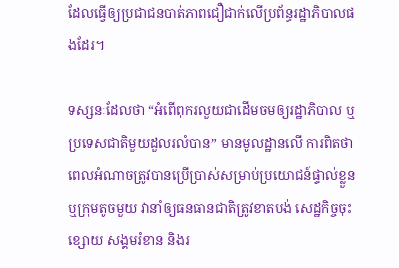ដែលធ្វើឲ្យប្រជាជនបាត់ភាពជឿជាក់លើប្រព័ន្ធរដ្ឋាភិបាលផងដែរ។

ទស្សនៈដែលថា “អំពើពុករលួយជាដើមចមឲ្យរដ្ឋាភិបាល ឬប្រទេសជាតិមួយដួលរលំបាន” មានមូលដ្ឋានលើ ការពិតថា ពេលអំណាចត្រូវបានប្រើប្រាស់សម្រាប់ប្រយោជន៍ផ្ទាល់ខ្លួន ឬក្រុមតូចមួយ វានាំឲ្យធនធានជាតិត្រូវខាតបង់ សេដ្ឋកិច្ចចុះខ្សោយ សង្គមរំខាន និងរ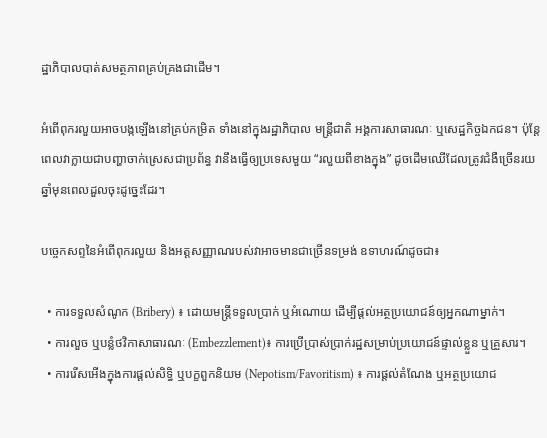ដ្ឋាភិបាលបាត់សមត្ថភាពគ្រប់គ្រងជាដើម។

អំពើពុករលួយអាចបង្កឡើងនៅគ្រប់កម្រិត ទាំងនៅក្នុងរដ្ឋាភិបាល មន្ត្រីជាតិ អង្គការសាធារណៈ ឬសេដ្ឋកិច្ចឯកជន។ ប៉ុន្តែពេលវាក្លាយជាបញ្ហាចាក់ស្រេសជាប្រព័ន្ធ វានឹងធ្វើឲ្យប្រទេសមួយ “រលួយពីខាងក្នុង” ដូចដើមឈើដែលត្រូវជំងឺច្រើនរយឆ្នាំមុនពេលដួលចុះដូច្នេះដែរ។

បច្ចេកសព្ទនៃអំពើពុករលួយ និងអត្តសញ្ញាណរបស់វាអាចមានជាច្រើនទម្រង់ ឧទាហរណ៍ដូចជា៖

  • ការទទួលសំណូក (Bribery) ៖ ដោយមន្ត្រីទទួលប្រាក់ ឬអំណោយ ដើម្បីផ្តល់អត្ថប្រយោជន៍ឲ្យអ្នកណាម្នាក់។
  • ការលួច ឬបន្លំថវិកាសាធារណៈ (Embezzlement)៖ ការប្រើប្រាស់ប្រាក់រដ្ឋសម្រាប់ប្រយោជន៍ផ្ទាល់ខ្លួន ឬគ្រួសារ។
  • ការរើសអើងក្នុងការផ្តល់សិទ្ធិ ឬបក្ខពួកនិយម (Nepotism/Favoritism) ៖ ការផ្តល់តំណែង ឬអត្ថប្រយោជ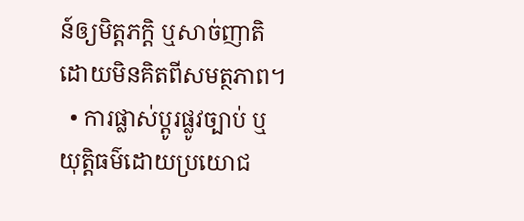ន៍ឲ្យមិត្តភក្តិ ឬសាច់ញាតិ ដោយមិនគិតពីសមត្ថភាព។
  • ការផ្លាស់ប្តូរផ្លូវច្បាប់ ឬយុត្តិធម៌ដោយប្រយោជ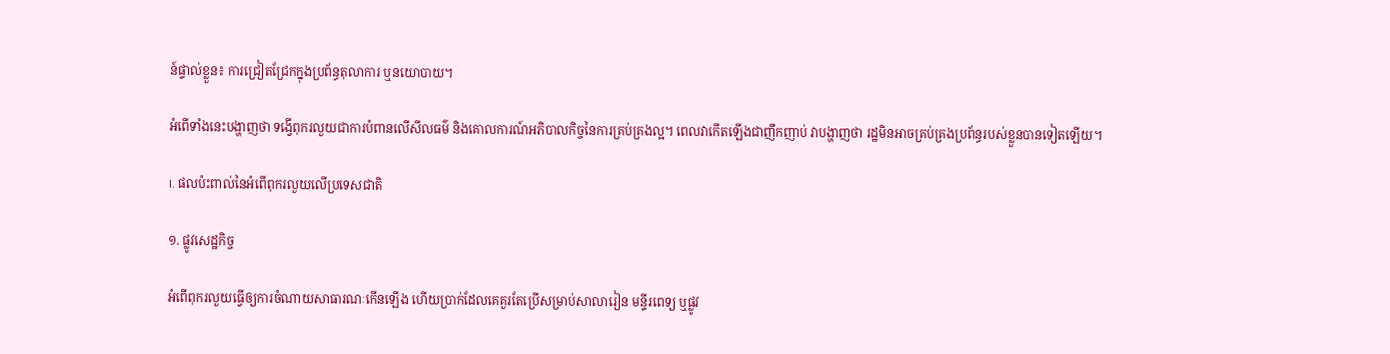ន៍ផ្ទាល់ខ្លួន៖ ការជ្រៀតជ្រែកក្នុងប្រព័ន្ធតុលាការ ឬនយោបាយ។

អំពើទាំងនេះបង្ហាញថា ទង្វើពុករលួយជាការបំពានលើសីលធម៌ និងគោលការណ៍អភិបាលកិច្ចនៃការគ្រប់គ្រងល្អ។ ពេលវាកើតឡើងជាញឹកញាប់ វាបង្ហាញថា រដ្ឋមិនអាចគ្រប់គ្រងប្រព័ន្ធរបស់ខ្លួនបានទៀតឡើយ។

I. ផលប៉ះពាល់នៃអំពើពុករលួយលើប្រទេសជាតិ

១. ផ្លូវសេដ្ឋកិច្ច

អំពើពុករលួយធ្វើឲ្យការចំណាយសាធារណៈកើនឡើង ហើយប្រាក់ដែលគេគួរតែប្រើសម្រាប់សាលារៀន មន្ទីរពេទ្យ ឬផ្លូវ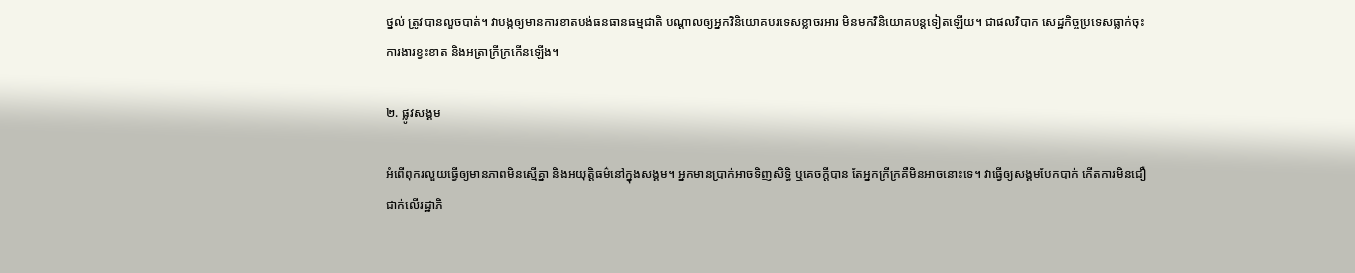ថ្នល់ ត្រូវបានលួចបាត់។ វាបង្កឲ្យមានការខាតបង់ធនធានធម្មជាតិ បណ្ដាលឲ្យអ្នកវិនិយោគបរទេសខ្លាចរអារ មិនមកវិនិយោគបន្តទៀតឡើយ។ ជាផលវិបាក សេដ្ឋកិច្ចប្រទេសធ្លាក់ចុះ ការងារខ្វះខាត និងអត្រាក្រីក្រកើនឡើង។

២. ផ្លូវសង្គម

អំពើពុករលួយធ្វើឲ្យមានភាពមិនស្មើគ្នា និងអយុត្តិធម៌នៅក្នុងសង្គម។ អ្នកមានប្រាក់អាចទិញសិទ្ធិ ឬគេចក្តីបាន តែអ្នកក្រីក្រគឺមិនអាចនោះទេ។ វាធ្វើឲ្យសង្គមបែកបាក់ កើតការមិនជឿជាក់លើរដ្ឋាភិ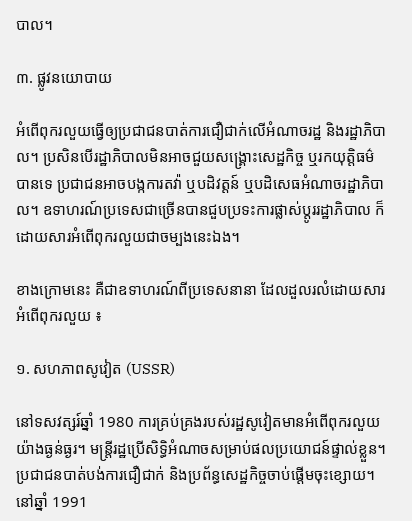បាល។

៣. ផ្លូវនយោបាយ

អំពើពុករលួយធ្វើឲ្យប្រជាជនបាត់ការជឿជាក់លើអំណាចរដ្ឋ និងរដ្ឋាភិបាល។ ប្រសិនបើរដ្ឋាភិបាលមិនអាចជួយសង្រ្គោះសេដ្ឋកិច្ច ឬរកយុត្តិធម៌បានទេ ប្រជាជនអាចបង្កការតវ៉ា ឬបដិវត្តន៍ ឬបដិសេធអំណាចរដ្ឋាភិបាល។ ឧទាហរណ៍ប្រទេសជាច្រើនបានជួបប្រទះការផ្លាស់ប្តូររដ្ឋាភិបាល ក៏ដោយសារអំពើពុករលួយជាចម្បងនេះឯង។

ខាងក្រោមនេះ គឺជាឧទាហរណ៍ពីប្រទេសនានា ដែលដួលរលំដោយសារអំពើពុករលួយ ៖

១. សហភាពសូវៀត (USSR)

នៅទសវត្សរ៍ឆ្នាំ 1980 ការគ្រប់គ្រងរបស់រដ្ឋសូវៀតមានអំពើពុករលួយយ៉ាងធ្ងន់ធ្ងរ។ មន្ត្រីរដ្ឋប្រើសិទ្ធិអំណាចសម្រាប់ផលប្រយោជន៍ផ្ទាល់ខ្លួន។ ប្រជាជនបាត់បង់ការជឿជាក់ និងប្រព័ន្ធសេដ្ឋកិច្ចចាប់ផ្ដើមចុះខ្សោយ។ នៅឆ្នាំ 1991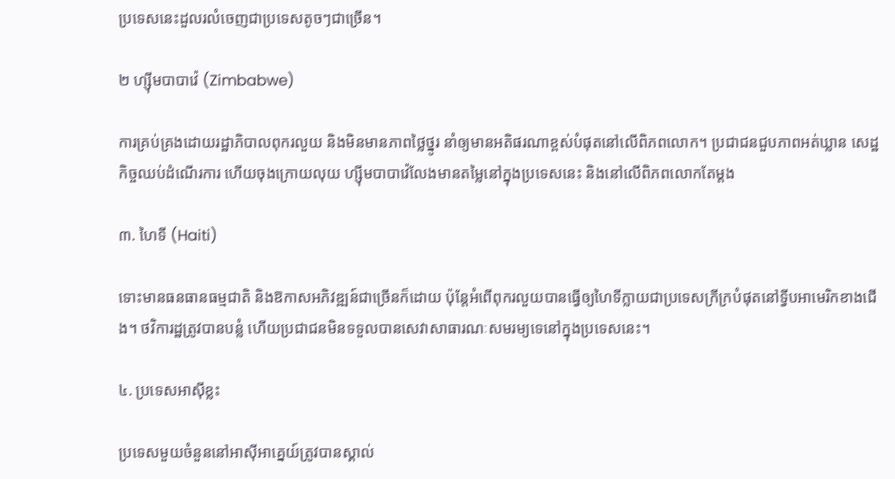ប្រទេសនេះដួលរលំចេញជាប្រទេសតូចៗជាច្រើន។

២ ហ្ស៊ីមបាបាវ៉េ (Zimbabwe)

ការគ្រប់គ្រងដោយរដ្ឋាភិបាលពុករលួយ និងមិនមានភាពថ្លៃថ្នូរ នាំឲ្យមានអតិផរណាខ្ពស់បំផុតនៅលើពិភពលោក។ ប្រជាជនជួបភាពអត់ឃ្លាន សេដ្ឋកិច្ចឈប់ដំណើរការ ហើយចុងក្រោយលុយ ហ្ស៊ីមបាបាវ៉េលែងមានតម្លៃនៅក្នុងប្រទេសនេះ និងនៅលើពិភពលោកតែម្តង

៣. ហៃទី (Haiti)

ទោះមានធនធានធម្មជាតិ និងឱកាសអភិវឌ្ឍន៍ជាច្រើនក៏ដោយ ប៉ុន្តែអំពើពុករលួយបានធ្វើឲ្យហៃទីក្លាយជាប្រទេសក្រីក្របំផុតនៅទ្វីបអាមេរិកខាងជើង។ ថវិការដ្ឋត្រូវបានបន្លំ ហើយប្រជាជនមិនទទួលបានសេវាសាធារណៈសមរម្យទេនៅក្នុងប្រទេសនេះ។

៤. ប្រទេសអាស៊ីខ្លះ

ប្រទេសមួយចំនួននៅអាស៊ីអាគ្នេយ៍ត្រូវបានស្គាល់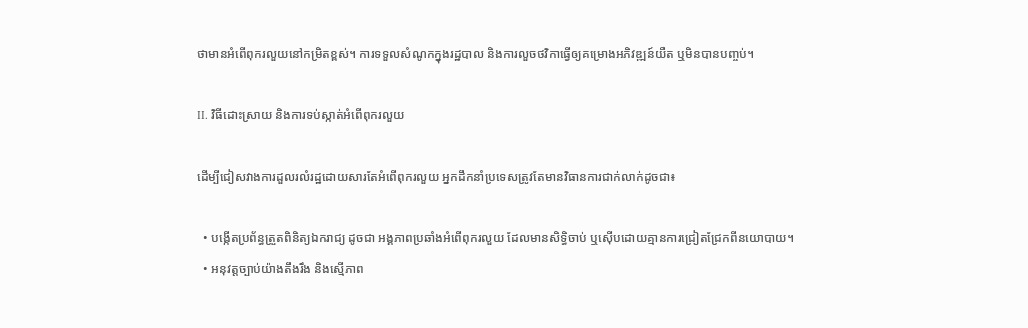ថាមានអំពើពុករលួយនៅកម្រិតខ្ពស់។ ការទទួលសំណូកក្នុងរដ្ឋបាល និងការលួចថវិកាធ្វើឲ្យគម្រោងអភិវឌ្ឍន៍យឺត ឬមិនបានបញ្ចប់។

II. វិធីដោះស្រាយ និងការទប់ស្កាត់អំពើពុករលួយ

ដើម្បីជៀសវាងការដួលរលំរដ្ឋដោយសារតែអំពើពុករលួយ អ្នកដឹកនាំប្រទេសត្រូវតែមានវិធានការជាក់លាក់ដូចជា៖

  • បង្កើតប្រព័ន្ធត្រួតពិនិត្យឯករាជ្យ ដូចជា អង្គភាពប្រឆាំងអំពើពុករលួយ ដែលមានសិទ្ធិចាប់ ឬស៊ើបដោយគ្មានការជ្រៀតជ្រែកពីនយោបាយ។
  • អនុវត្តច្បាប់យ៉ាងតឹងរឹង និងស្មើភាព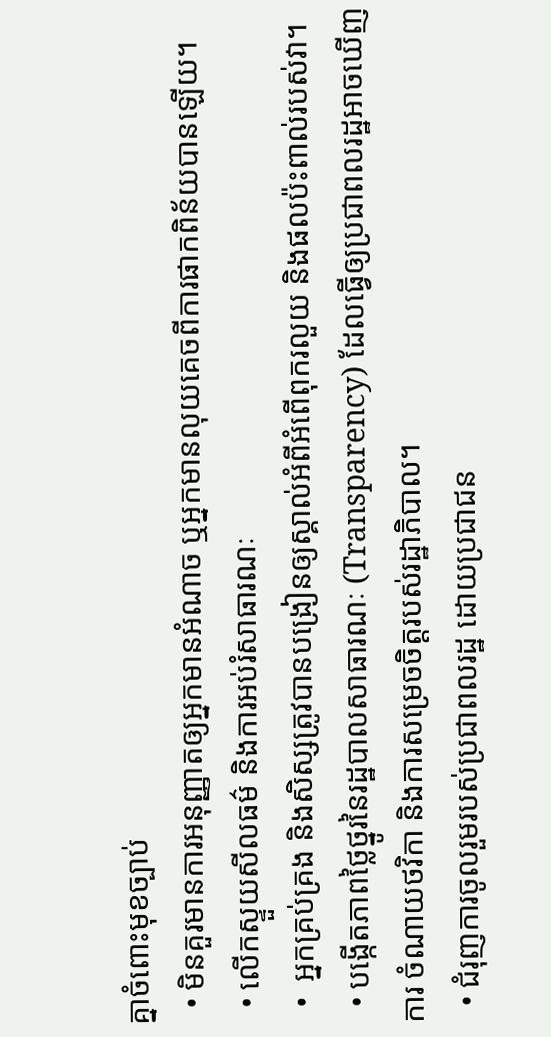គ្នាចំពោះមុខច្បាប់
  • មិនគួរមានការអនុញ្ញាតឲ្យអ្នកមានអំណាច ឬអ្នកមានលុយគេចពីការផាកពិន័យបានឡើយ។
  • លើកស្ទួយសីលធម៌ និងការអប់រំសាធារណៈ
  •  អ្នកគ្រប់គ្រង និងសិស្សត្រូវបានបង្រៀនឲ្យស្គាល់អំពីអំពើពុករលួយ និងផលប៉ះពាល់របស់វា។
  • បង្កើតភាពថ្លៃថ្នូរនៃរដ្ឋបាលសាធារណៈ (Transparency) ដែលធ្វើឲ្យប្រជាពលរដ្ឋអាចឃើញការ ចំណាយថវិកា និងការសម្រេចចិត្តរបស់រដ្ឋាភិបាល។
  • ជំរុញការចូលរួមរបស់ប្រជាពលរដ្ឋ ដោយប្រជាជន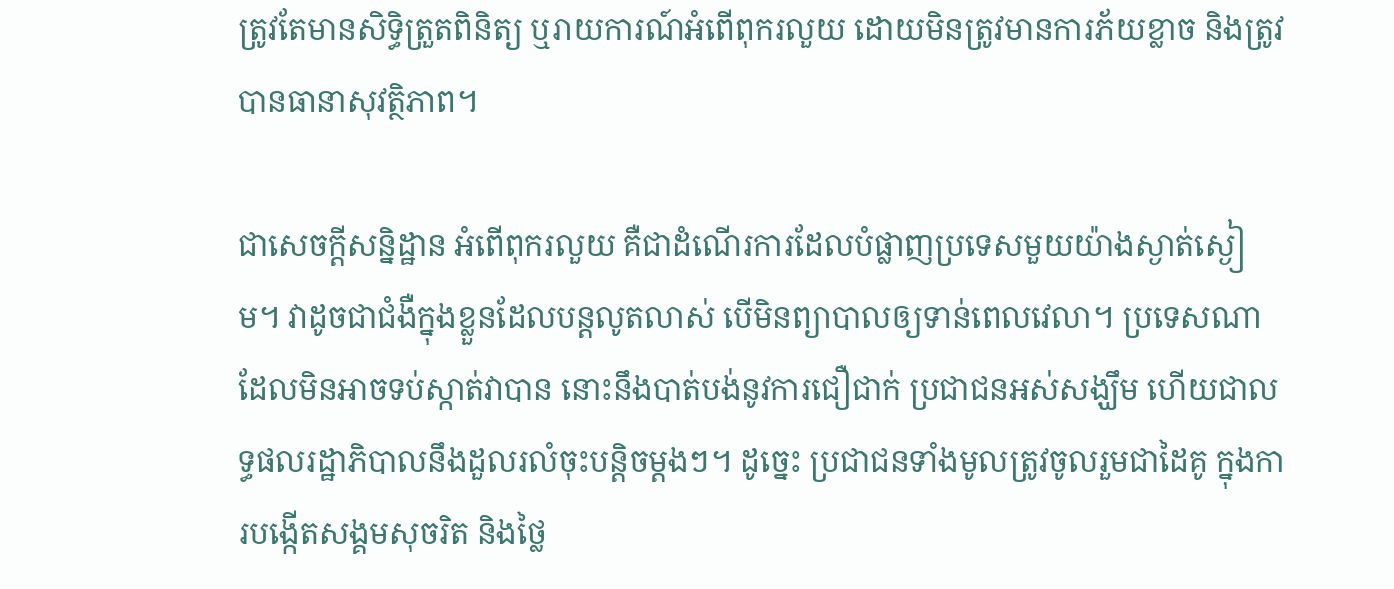ត្រូវតែមានសិទ្ធិត្រួតពិនិត្យ ឬរាយការណ៍អំពើពុករលួយ ដោយមិនត្រូវមានការភ័យខ្លាច និងត្រូវបានធានាសុវត្ថិភាព។

ជាសេចក្តីសន្និដ្ឋាន អំពើពុករលួយ គឺជាដំណើរការដែលបំផ្លាញប្រទេសមួយយ៉ាងស្ងាត់ស្ងៀម។ វាដូចជាជំងឺក្នុងខ្លួនដែលបន្តលូតលាស់ បើមិនព្យាបាលឲ្យទាន់ពេលវេលា។ ប្រទេសណាដែលមិនអាចទប់ស្កាត់វាបាន នោះនឹងបាត់បង់នូវការជឿជាក់ ប្រជាជនអស់សង្ឃឹម ហើយជាលទ្ធផលរដ្ឋាភិបាលនឹងដួលរលំចុះបន្តិចម្តងៗ។ ដូច្នេះ ប្រជាជនទាំងមូលត្រូវចូលរួមជាដៃគូ ក្នុងការបង្កើតសង្គមសុចរិត និងថ្លៃ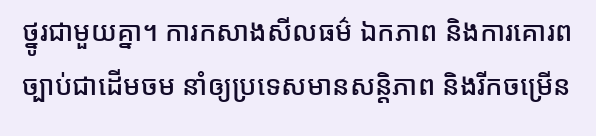ថ្នូរជាមួយគ្នា។ ការកសាងសីលធម៌ ឯកភាព និងការគោរពច្បាប់ជាដើមចម នាំឲ្យប្រទេសមានសន្តិភាព និងរីកចម្រើន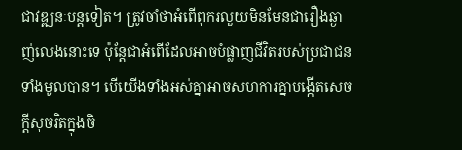ជាវឌ្ឍនៈបន្តទៀត។ ត្រូវចាំថាអំពើពុករលួយមិនមែនជារឿងឆ្ងាញ់លេងនោះទេ ប៉ុន្តែជាអំពើដែលអាចបំផ្លាញជីវិតរបស់ប្រជាជនទាំងមូលបាន។ បើយើងទាំងអស់គ្នាអាចសហការគ្នាបង្កើតសេចក្តីសុចរិតក្នុងចិ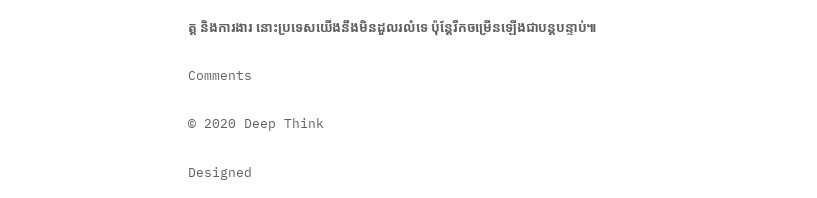ត្ត និងការងារ នោះប្រទេសយើងនឹងមិនដួលរលំទេ ប៉ុន្តែរីកចម្រើនឡើងជាបន្តបន្ទាប់៕

Comments

© 2020 Deep Think

Designed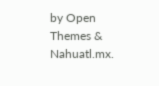by Open Themes & Nahuatl.mx.